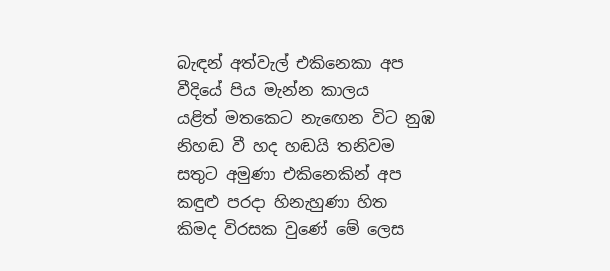බැඳන් අත්වැල් එකිනෙකා අප
වීදියේ පිය මැන්න කාලය
යළිත් මතකෙට නැඟෙන විට නුඹ
නිහඬ වී හද හඬයි තනිවම
සතුට අමුණා එකිනෙකින් අප
කඳුළු පරදා හිනැහුණා හිත
කිමද විරසක වුණේ මේ ලෙස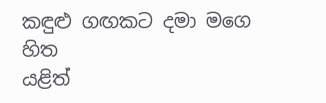කඳුළු ගඟකට දමා මගෙ හිත
යළිත්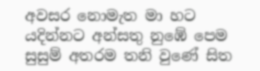අවසර නොමැත මා හට
යදින්නට අන්සතු නුඹේ පෙම
සුසුම් අතරම තනි වුණේ සිත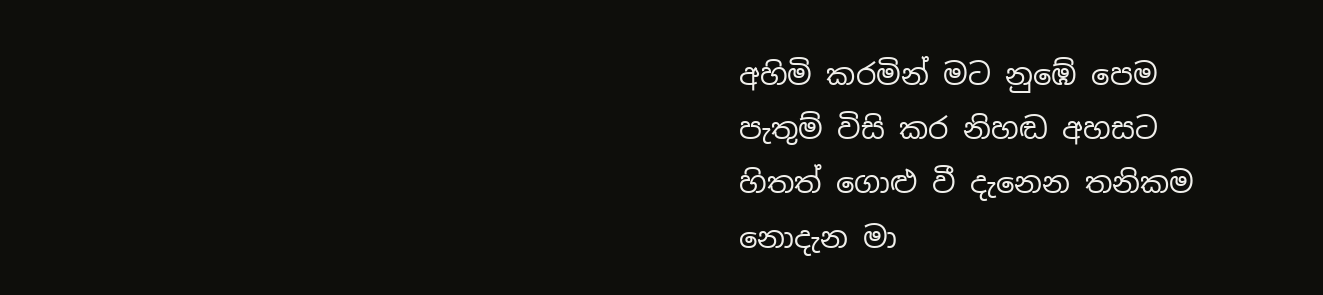අහිමි කරමින් මට නුඹේ පෙම
පැතුම් විසි කර නිහඬ අහසට
හිතත් ගොළු වී දැනෙන තනිකම
නොදැන මා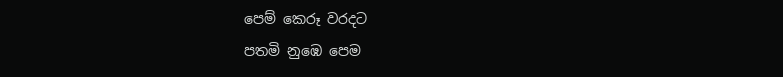පෙම් කෙරූ වරදට
පතමි නුඹෙ පෙම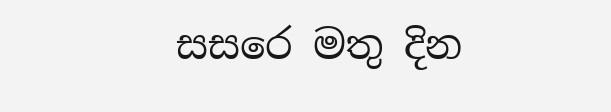සසරෙ මතු දින